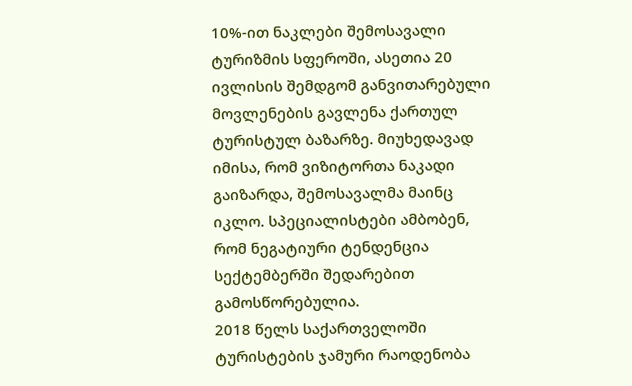10%-ით ნაკლები შემოსავალი ტურიზმის სფეროში, ასეთია 20 ივლისის შემდგომ განვითარებული მოვლენების გავლენა ქართულ ტურისტულ ბაზარზე. მიუხედავად იმისა, რომ ვიზიტორთა ნაკადი გაიზარდა, შემოსავალმა მაინც იკლო. სპეციალისტები ამბობენ, რომ ნეგატიური ტენდენცია სექტემბერში შედარებით გამოსწორებულია.
2018 წელს საქართველოში ტურისტების ჯამური რაოდენობა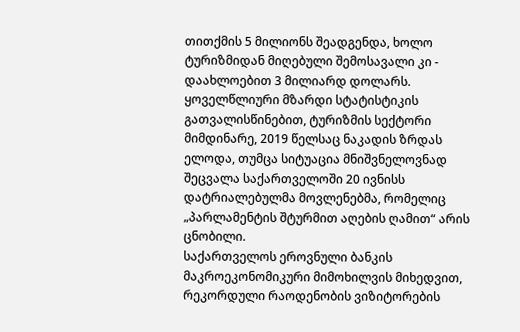თითქმის 5 მილიონს შეადგენდა, ხოლო ტურიზმიდან მიღებული შემოსავალი კი - დაახლოებით 3 მილიარდ დოლარს. ყოველწლიური მზარდი სტატისტიკის გათვალისწინებით, ტურიზმის სექტორი მიმდინარე, 2019 წელსაც ნაკადის ზრდას ელოდა, თუმცა სიტუაცია მნიშვნელოვნად შეცვალა საქართველოში 20 ივნისს დატრიალებულმა მოვლენებმა, რომელიც „პარლამენტის შტურმით აღების ღამით“ არის ცნობილი.
საქართველოს ეროვნული ბანკის მაკროეკონომიკური მიმოხილვის მიხედვით, რეკორდული რაოდენობის ვიზიტორების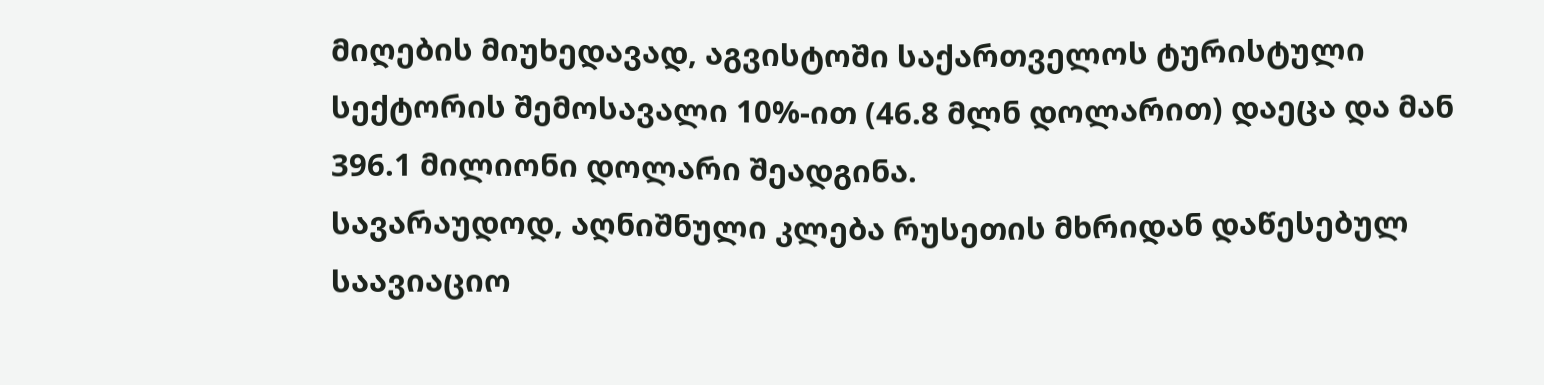მიღების მიუხედავად, აგვისტოში საქართველოს ტურისტული სექტორის შემოსავალი 10%-ით (46.8 მლნ დოლარით) დაეცა და მან 396.1 მილიონი დოლარი შეადგინა.
სავარაუდოდ, აღნიშნული კლება რუსეთის მხრიდან დაწესებულ საავიაციო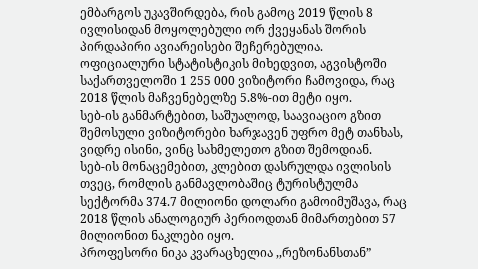ემბარგოს უკავშირდება, რის გამოც 2019 წლის 8 ივლისიდან მოყოლებული ორ ქვეყანას შორის პირდაპირი ავიარეისები შეჩერებულია. ოფიციალური სტატისტიკის მიხედვით, აგვისტოში საქართველოში 1 255 000 ვიზიტორი ჩამოვიდა, რაც 2018 წლის მაჩვენებელზე 5.8%-ით მეტი იყო.
სებ-ის განმარტებით, საშუალოდ, საავიაციო გზით შემოსული ვიზიტორები ხარჯავენ უფრო მეტ თანხას, ვიდრე ისინი, ვინც სახმელეთო გზით შემოდიან.
სებ-ის მონაცემებით, კლებით დასრულდა ივლისის თვეც, რომლის განმავლობაშიც ტურისტულმა სექტორმა 374.7 მილიონი დოლარი გამოიმუშავა, რაც 2018 წლის ანალოგიურ პერიოდთან მიმართებით 57 მილიონით ნაკლები იყო.
პროფესორი ნიკა კვარაცხელია ,,რეზონანსთან”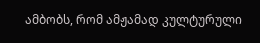ამბობს, რომ ამჟამად კულტურული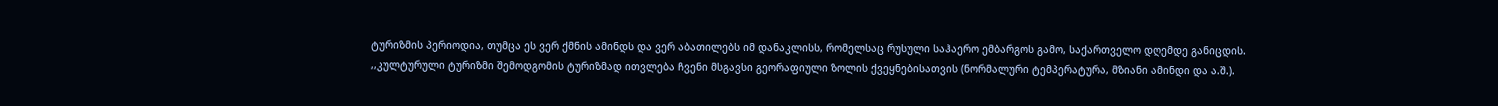ტურიზმის პერიოდია, თუმცა ეს ვერ ქმნის ამინდს და ვერ აბათილებს იმ დანაკლისს, რომელსაც რუსული საჰაერო ემბარგოს გამო, საქართველო დღემდე განიცდის.
,,კულტურული ტურიზმი შემოდგომის ტურიზმად ითვლება ჩვენი მსგავსი გეორაფიული ზოლის ქვეყნებისათვის (ნორმალური ტემპერატურა, მზიანი ამინდი და ა.შ.).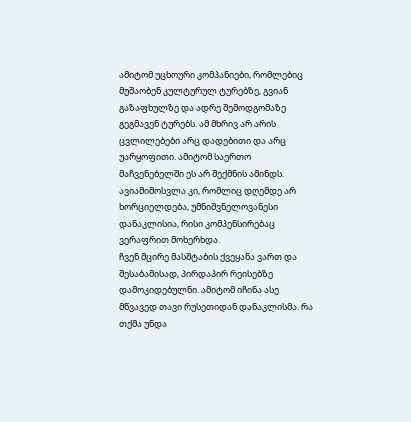ამიტომ უცხოური კომპანიები, რომლებიც მუშაობენ კულტურულ ტურებზე, გვიან გაზაფხულზე და ადრე შემოდგომაზე გეგმავენ ტურებს. ამ მხრივ არ არის ცვლილებები არც დადებითი და არც უარყოფითი. ამიტომ საერთო მაჩვენებელში ეს არ შექმნის ამინდს. ავიამიმოსვლა კი, რომლიც დღემდე არ ხორციელდება, უმნიშვნელოვანესი დანაკლისია, რისი კომპენსირებაც ვერაფრით მოხერხდა.
ჩვენ მცირე მასშტაბის ქვეყანა ვართ და შესაბამისად, პირდაპირ რეისებზე დამოკიდებულნი. ამიტომ იჩინა ასე მწვავედ თავი რუსეთიდან დანაკლისმა. რა თქმა უნდა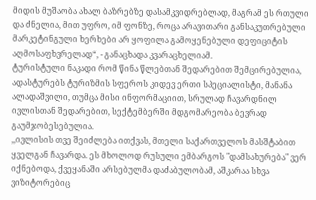მიდის მუშაობა ახალ ბაზრებზე დასამკვიდრებლად, მაგრამ ეს რთული და ძნელია, მით უფრო, იმ ფონზე, როცა არავითარი განსაკუთრებული მარკეტინგული ხერხები არ ყოფილა გამოყენებული დეფიციტის აღმოსაფხვრელად“, - განაცხადა კვარაცხელიამ.
ტურისტული ნაკადი რომ წინა წლებთან შედარებით შემცირებულია, ადასტურებს ტურიზმის სფეროს კიდევ ერთი სპეციალისტი, მანანა ალადაშვილი, თუმცა მისი ინფორმაციით, სრულად ჩავარდნილ ივლისთან შედარებით, სექტემბერში მდგომარეობა ბევრად გაუმჯობესებულია.
,,ივლისის თვე შეიძლება ითქვას, მთელი საქართველოს მასშტაბით ყველგან ჩავარდა. ეს მხოლოდ რუსული ემბარგოს "დამსახურება" ვერ იქნებოდა, ქვეყანაში არსებულმა დაძაბულობამ, აშკარაა სხვა ვიზიტორებიც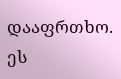დააფრთხო. ეს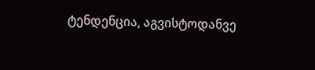ტენდენცია, აგვისტოდანვე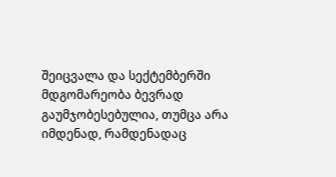შეიცვალა და სექტემბერში მდგომარეობა ბევრად გაუმჯობესებულია, თუმცა არა იმდენად, რამდენადაც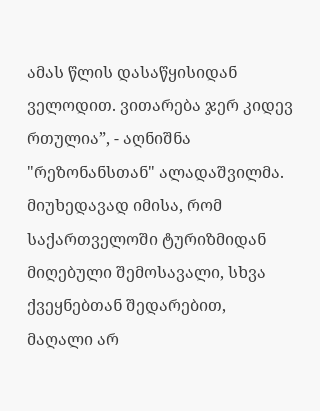ამას წლის დასაწყისიდან ველოდით. ვითარება ჯერ კიდევ რთულია”, - აღნიშნა "რეზონანსთან" ალადაშვილმა.
მიუხედავად იმისა, რომ საქართველოში ტურიზმიდან მიღებული შემოსავალი, სხვა ქვეყნებთან შედარებით, მაღალი არ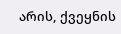არის, ქვეყნის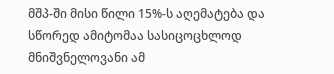მშპ-ში მისი წილი 15%-ს აღემატება და სწორედ ამიტომაა სასიცოცხლოდ მნიშვნელოვანი ამ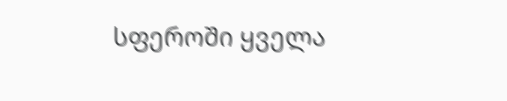სფეროში ყველა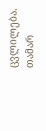ცვლილება.
თამარ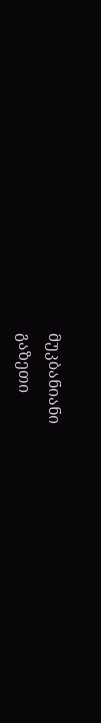მუკბანიანი
გაზეთი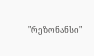"რეზონანსი"